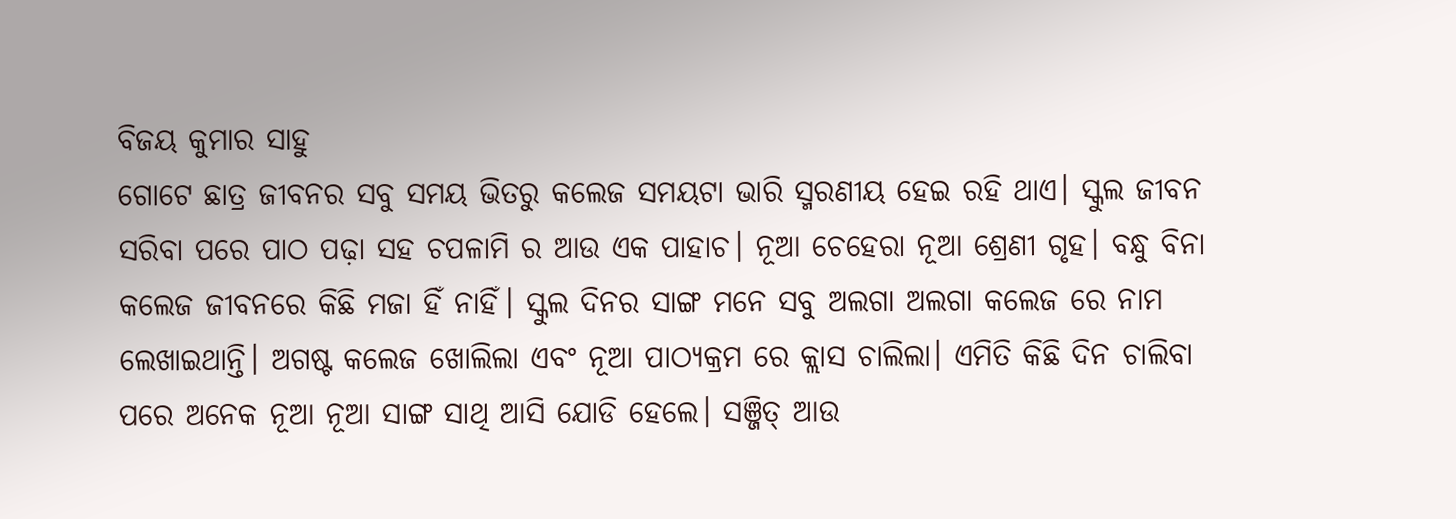ବିଜୟ କୁମାର ସାହୁ
ଗୋଟେ ଛାତ୍ର ଜୀବନର ସବୁ ସମୟ ଭିତରୁ କଲେଜ ସମୟଟା ଭାରି ସ୍ମରଣୀୟ ହେଇ ରହି ଥାଏ। ସ୍କୁଲ ଜୀବନ ସରିବା ପରେ ପାଠ ପଢ଼ା ସହ ଚପଳାମି ର ଆଉ ଏକ ପାହାଚ। ନୂଆ ଚେହେରା ନୂଆ ଶ୍ରେଣୀ ଗୃହ। ବନ୍ଧୁ ବିନା କଲେଜ ଜୀବନରେ କିଛି ମଜା ହିଁ ନାହିଁ। ସ୍କୁଲ ଦିନର ସାଙ୍ଗ ମନେ ସବୁ ଅଲଗା ଅଲଗା କଲେଜ ରେ ନାମ ଲେଖାଇଥାନ୍ତି। ଅଗଷ୍ଟ କଲେଜ ଖୋଲିଲା ଏବଂ ନୂଆ ପାଠ୍ୟକ୍ରମ ରେ କ୍ଲାସ ଚାଲିଲା। ଏମିତି କିଛି ଦିନ ଚାଲିବା ପରେ ଅନେକ ନୂଆ ନୂଆ ସାଙ୍ଗ ସାଥି ଆସି ଯୋଡି ହେଲେ। ସଞ୍ଜିତ୍ ଆଉ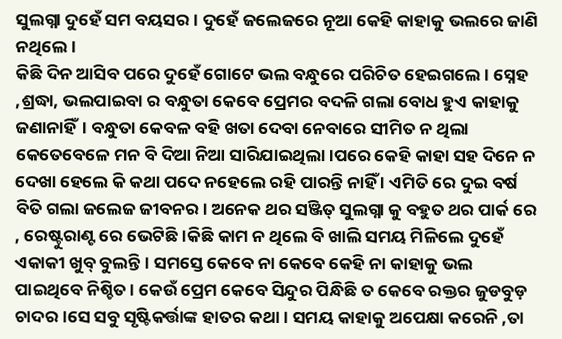ସୁଲଗ୍ନା ଦୁହେଁ ସମ ବୟସର। ଦୁହେଁ ଜଲେଜରେ ନୂଆ କେହି କାହାକୁ ଭଲରେ ଜାଣି ନଥିଲେ।
କିଛି ଦିନ ଆସିବ ପରେ ଦୁହେଁ ଗୋଟେ ଭଲ ବନ୍ଧୁରେ ପରିଚିତ ହେଇଗଲେ। ସ୍ନେହ ,ଶ୍ରଦ୍ଧା, ଭଲପାଇବା ର ବନ୍ଧୁତା କେବେ ପ୍ରେମର ବଦଳି ଗଲା ବୋଧ ହୁଏ କାହାକୁ ଜଣାନାହିଁ। ବନ୍ଧୁତା କେବଳ ବହି ଖତା ଦେବା ନେବାରେ ସୀମିତ ନ ଥିଲା କେତେବେଳେ ମନ ବି ଦିଆ ନିଆ ସାରିଯାଇଥିଲା।ପରେ କେହି କାହା ସହ ଦିନେ ନ ଦେଖା ହେଲେ କି କଥା ପଦେ ନହେଲେ ରହି ପାରନ୍ତି ନାହିଁ । ଏମିତି ରେ ଦୁଇ ବର୍ଷ ବିତି ଗଲା ଜଲେଜ ଜୀବନର। ଅନେକ ଥର ସଞ୍ଜିତ୍ ସୁଲଗ୍ନା କୁ ବହୁତ ଥର ପାର୍କ ରେ , ରେଷ୍ଟୁରାଣ୍ଟ ରେ ଭେଟିଛି।କିଛି କାମ ନ ଥିଲେ ବି ଖାଲି ସମୟ ମିଳିଲେ ଦୁହେଁ ଏକାକୀ ଖୁବ୍ ବୁଲନ୍ତି। ସମସ୍ତେ କେବେ ନା କେବେ କେହି ନା କାହାକୁ ଭଲ ପାଇଥିବେ ନିଶ୍ଚିତ। କେଉଁ ପ୍ରେମ କେବେ ସିନ୍ଦୁର ପିନ୍ଧିଛି ତ କେବେ ରକ୍ତର ଜୁଡବୁଡ଼ ଚାଦର।ସେ ସବୁ ସୃଷ୍ଟିକର୍ତ୍ତାଙ୍କ ହାତର କଥା। ସମୟ କାହାକୁ ଅପେକ୍ଷା କରେନି ,ତା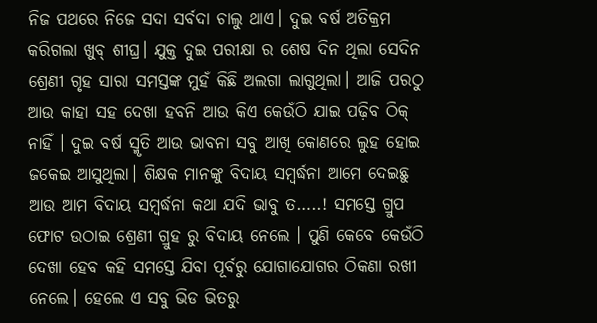ନିଜ ପଥରେ ନିଜେ ସଦା ସର୍ବଦା ଚାଲୁ ଥାଏ। ଦୁଇ ବର୍ଷ ଅତିକ୍ରମ କରିଗଲା ଖୁବ୍ ଶୀଘ୍ର। ଯୁକ୍ତ ଦୁଇ ପରୀକ୍ଷା ର ଶେଷ ଦିନ ଥିଲା ସେଦିନ ଶ୍ରେଣୀ ଗୃହ ସାରା ସମସ୍ତଙ୍କ ମୁହଁ କିଛି ଅଲଗା ଲାଗୁଥିଲା। ଆଜି ପରଠୁ ଆଉ କାହା ସହ ଦେଖା ହବନି ଆଉ କିଏ କେଉଁଠି ଯାଇ ପଢ଼ିବ ଠିକ୍ ନାହିଁ । ଦୁଇ ବର୍ଷ ସ୍ମୃତି ଆଉ ଭାବନା ସବୁ ଆଖି କୋଣରେ ଲୁହ ହୋଇ ଜକେଇ ଆସୁଥିଲା। ଶିକ୍ଷକ ମାନଙ୍କୁ ବିଦାୟ ସମ୍ବର୍ଦ୍ଧନା ଆମେ ଦେଇଛୁ ଆଉ ଆମ ବିଦାୟ ସମ୍ବର୍ଦ୍ଧନା କଥା ଯଦି ଭାବୁ ତ…..! ସମସ୍ତେ ଗ୍ରୁପ ଫୋଟ ଉଠାଇ ଶ୍ରେଣୀ ଗ୍ରୁହ ରୁ ବିଦାୟ ନେଲେ । ପୁଣି କେବେ କେଉଁଠି ଦେଖା ହେବ କହି ସମସ୍ତେ ଯିବା ପୂର୍ବରୁ ଯୋଗାଯୋଗର ଠିକଣା ରଖୀ ନେଲେ। ହେଲେ ଏ ସବୁ ଭିଡ ଭିତରୁ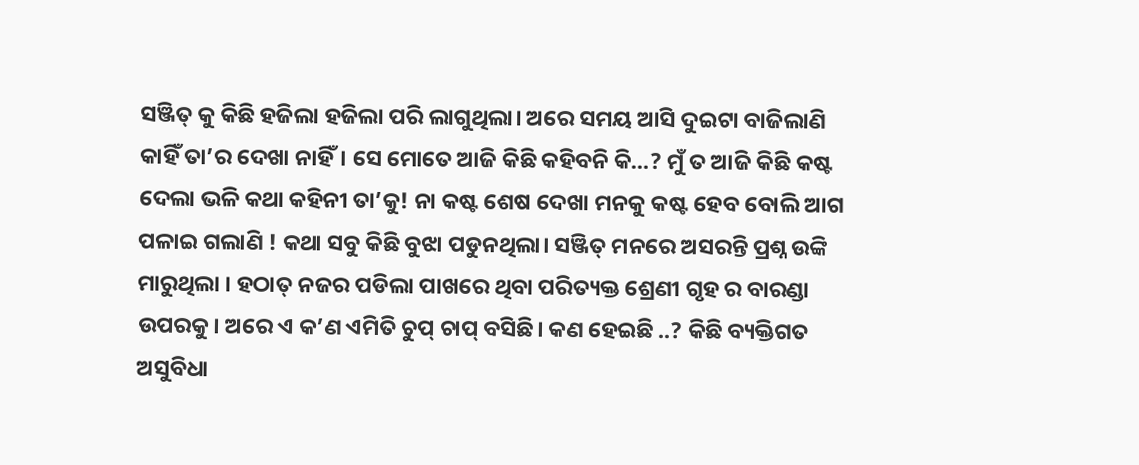ସଞ୍ଜିତ୍ କୁ କିଛି ହଜିଲା ହଜିଲା ପରି ଲାଗୁଥିଲା। ଅରେ ସମୟ ଆସି ଦୁଇଟା ବାଜିଲାଣି କାହିଁ ତା’ର ଦେଖା ନାହିଁ। ସେ ମୋତେ ଆଜି କିଛି କହିବନି କି…? ମୁଁ ତ ଆଜି କିଛି କଷ୍ଟ ଦେଲା ଭଳି କଥା କହିନୀ ତା’କୁ! ନା କଷ୍ଟ ଶେଷ ଦେଖା ମନକୁ କଷ୍ଟ ହେବ ବୋଲି ଆଗ ପଳାଇ ଗଲାଣି ! କଥା ସବୁ କିଛି ବୁଝା ପଡୁନଥିଲା। ସଞ୍ଜିତ୍ ମନରେ ଅସରନ୍ତି ପ୍ରଶ୍ନ ଉଙ୍କି ମାରୁଥିଲା । ହଠାତ୍ ନଜର ପଡିଲା ପାଖରେ ଥିବା ପରିତ୍ୟକ୍ତ ଶ୍ରେଣୀ ଗୃହ ର ବାରଣ୍ଡା ଉପରକୁ। ଅରେ ଏ କ’ଣ ଏମିତି ଚୁପ୍ ଚାପ୍ ବସିଛି। କଣ ହେଇଛି ..? କିଛି ବ୍ୟକ୍ତିଗତ ଅସୁବିଧା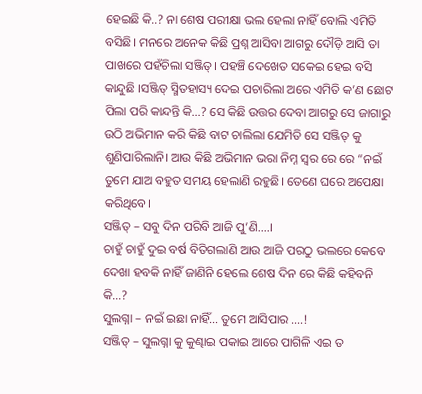ହେଇଛି କି..? ନା ଶେଷ ପରୀକ୍ଷା ଭଲ ହେଲା ନାହିଁ ବୋଲି ଏମିତି ବସିଛି। ମନରେ ଅନେକ କିଛି ପ୍ରଶ୍ନ ଆସିବା ଆଗରୁ ଦୌଡ଼ି ଆସି ତା ପାଖରେ ପହଁଚିଲା ସଞ୍ଜିତ୍। ପହଞ୍ଚି ଦେଖେତ ସକେଇ ହେଇ ବସି କାନ୍ଦୁଛି ।ସଞ୍ଜିତ୍ ସ୍ମିତହାସ୍ୟ ଦେଇ ପଚାରିଲା ଅରେ ଏମିତି କ’ଣ ଛୋଟ ପିଲା ପରି କାନ୍ଦନ୍ତି କି…? ସେ କିଛି ଉତ୍ତର ଦେବା ଆଗରୁ ସେ ଜାଗାରୁ ଉଠି ଅଭିମାନ କରି କିଛି ବାଟ ଚାଲିଲା ଯେମିତି ସେ ସଞ୍ଜିତ୍ କୁ ଶୁଣିପାରିଲାନି। ଆଉ କିଛି ଅଭିମାନ ଭରା ନିମ୍ନ ସ୍ୱର ରେ ରେ “ନଇଁ ତୁମେ ଯାଅ ବହୁତ ସମୟ ହେଲାଣି ରହୁଛି। ତେଣେ ଘରେ ଅପେକ୍ଷା କରିଥିବେ।
ସଞ୍ଜିତ୍ – ସବୁ ଦିନ ପରିବି ଆଜି ପୁ’ଣି….।
ଚାହୁଁ ଚାହୁଁ ଦୁଇ ବର୍ଷ ବିତିଗଲାଣି ଆଉ ଆଜି ପରଠୁ ଭଲରେ କେବେ ଦେଖା ହବକି ନାହିଁ ଜାଣିନି ହେଲେ ଶେଷ ଦିନ ରେ କିଛି କହିବନି କି…?
ସୁଲଗ୍ନା – ନଇଁ ଇଛା ନାହିଁ… ତୁମେ ଆସିପାର ….!
ସଞ୍ଜିତ୍ – ସୁଲଗ୍ନା କୁ କୁଣ୍ଢାଇ ପକାଇ ଆରେ ପାଗିଳି ଏଇ ତ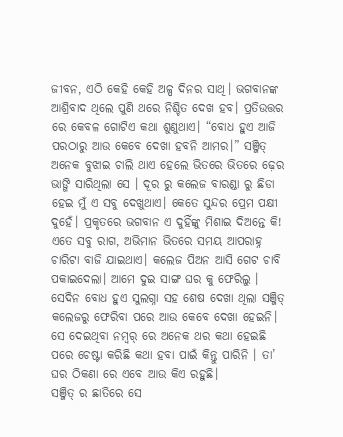ଜୀବନ, ଏଠି କେହି କେହି ଅଳ୍ପ ଦିନର ସାଥି। ଭଗବାନଙ୍କ ଆଶ୍ରିବାଦ ଥିଲେ ପୁଣି ଥରେ ନିଶ୍ଚିତ ଦେଖ ହବ। ପ୍ରତିଉତ୍ତର ରେ କେବଳ ଗୋଟିଏ କଥା ଶୁଣୁଥାଏ। “ବୋଧ ହୁଏ ଆଜି ପରଠାରୁ ଆଉ କେବେ ଦେଖା ହବନି ଆମର।” ସଞ୍ଜିତ୍ ଅନେକ ବୁଝାଇ ଚାଲି ଥାଏ ହେଲେ ଭିତରେ ଭିତରେ ଢ଼େର ଭାଙ୍ଗି ସାରିଥିଲା ସେ । ଦୂର ରୁ କଲେଜ ବାରଣ୍ଡା ରୁ ଛିଡା ହେଇ ମୁଁ ଏ ସବୁ ଦେଖୁଥାଏ। କେତେ ସୁନ୍ଦର ପ୍ରେମ ପକ୍ଷୀ ଦୁହେଁ। ପ୍ରକୃତରେ ଭଗବାନ ଏ ଦୁହିଁଙ୍କୁ ମିଶାଇ ଦିଅନ୍ତେ କି! ଏତେ ସବୁ ରାଗ, ଅଭିମାନ ଭିତରେ ସମୟ ଆପରାହ୍ନ ଚାରିଟା ବାଜି ଯାଇଥାଏ। କଲେଜ ପିଅନ ଆସି ଗେଟ ଚାବି ପକାଇଦେଲା। ଆମେ ଦୁଇ ସାଙ୍ଗ ଘର କୁ ଫେରିଲୁ । ସେଦିନ ବୋଧ ହୁଏ ସୁଲଗ୍ନା ସହ ଶେଷ ଦେଖା ଥିଲା ସଞ୍ଜିତ୍ କଲେଜରୁ ଫେରିବା ପରେ ଆଉ କେବେ ଦେଖା ହେଇନି। ସେ ଦେଇଥିବା ନମ୍ବର୍ ରେ ଅନେକ ଥର କଥା ହେଇଛି ପରେ ଚେଷ୍ଟା କରିଛି କଥା ହବା ପାଇଁ କିନ୍ତୁ ପାରିନି । ତା’ ଘର ଠିକଣା ରେ ଏବେ ଆଉ କିଏ ରହୁଛି।
ସଞ୍ଜିତ୍ ର ଛାତିରେ ସେ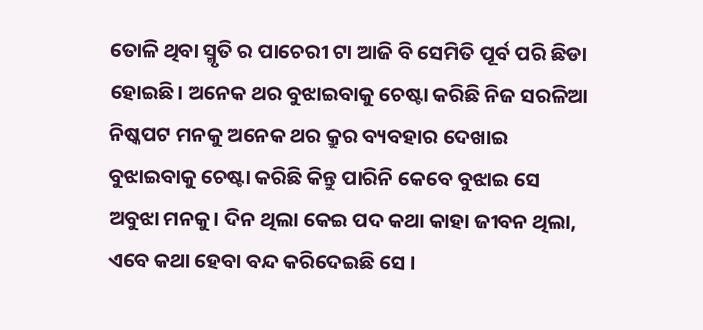ତୋଳି ଥିବା ସ୍ମୃତି ର ପାଚେରୀ ଟା ଆଜି ବି ସେମିତି ପୂର୍ବ ପରି ଛିଡା ହୋଇଛି। ଅନେକ ଥର ବୁଝାଇବାକୁ ଚେଷ୍ଟା କରିଛି ନିଜ ସରଳିଆ ନିଷ୍କପଟ ମନକୁ ଅନେକ ଥର କ୍ରୁର ବ୍ୟବହାର ଦେଖାଇ ବୁଝାଇବାକୁ ଚେଷ୍ଟା କରିଛି କିନ୍ତୁ ପାରିନି କେବେ ବୁଝାଇ ସେ ଅବୁଝା ମନକୁ। ଦିନ ଥିଲା କେଇ ପଦ କଥା କାହା ଜୀବନ ଥିଲା, ଏବେ କଥା ହେବା ବନ୍ଦ କରିଦେଇଛି ସେ ।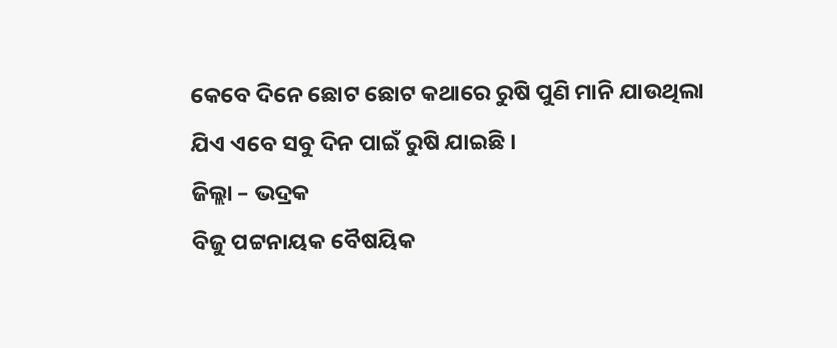କେବେ ଦିନେ ଛୋଟ ଛୋଟ କଥାରେ ରୁଷି ପୁଣି ମାନି ଯାଉଥିଲା ଯିଏ ଏବେ ସବୁ ଦିନ ପାଇଁ ରୁଷି ଯାଇଛି ।
ଜିଲ୍ଲା – ଭଦ୍ରକ
ବିଜୁ ପଟ୍ଟନାୟକ ବୈଷୟିକ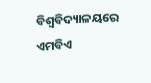ବିଶ୍ୱବିଦ୍ୟାଳୟରେ ଏମବିଏ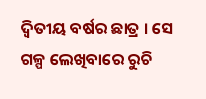ଦ୍ବିତୀୟ ବର୍ଷର ଛାତ୍ର । ସେ ଗଳ୍ପ ଲେଖିବାରେ ରୁଚି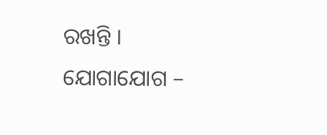ରଖନ୍ତି ।
ଯୋଗାଯୋଗ –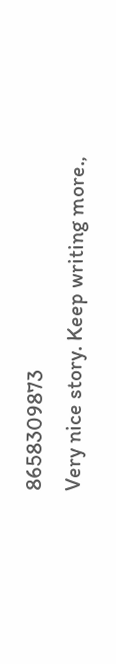8658309873
Very nice story. Keep writing more.,